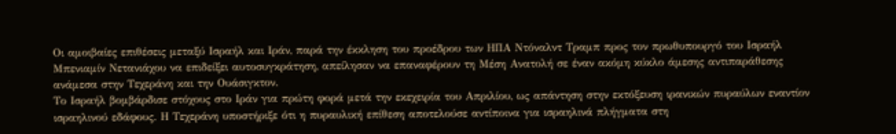Οι αμοιβαίες επιθέσεις μεταξύ Ισραήλ και Ιράν, παρά την έκκληση του προέδρου των ΗΠΑ Ντόναλντ Τραμπ προς τον πρωθυπουργό του Ισραήλ Μπενιαμίν Νετανιάχου να επιδείξει αυτοσυγκράτηση, απείλησαν να επαναφέρουν τη Μέση Ανατολή σε έναν ακόμη κύκλο άμεσης αντιπαράθεσης ανάμεσα στην Τεχεράνη και την Ουάσιγκτον.
Το Ισραήλ βομβάρδισε στόχους στο Ιράν για πρώτη φορά μετά την εκεχειρία του Απριλίου, ως απάντηση στην εκτόξευση ιρανικών πυραύλων εναντίον ισραηλινού εδάφους. Η Τεχεράνη υποστήριξε ότι η πυραυλική επίθεση αποτελούσε αντίποινα για ισραηλινά πλήγματα στη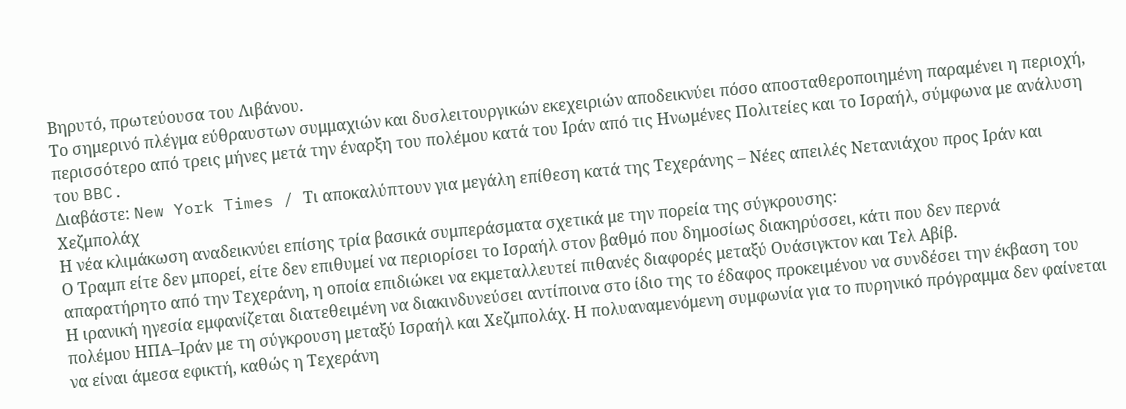Βηρυτό, πρωτεύουσα του Λιβάνου.
Το σημερινό πλέγμα εύθραυστων συμμαχιών και δυσλειτουργικών εκεχειριών αποδεικνύει πόσο αποσταθεροποιημένη παραμένει η περιοχή, περισσότερο από τρεις μήνες μετά την έναρξη του πολέμου κατά του Ιράν από τις Ηνωμένες Πολιτείες και το Ισραήλ, σύμφωνα με ανάλυση του BBC.
Διαβάστε: New York Times / Τι αποκαλύπτουν για μεγάλη επίθεση κατά της Τεχεράνης – Νέες απειλές Νετανιάχου προς Ιράν και Χεζμπολάχ
Η νέα κλιμάκωση αναδεικνύει επίσης τρία βασικά συμπεράσματα σχετικά με την πορεία της σύγκρουσης:
Ο Τραμπ είτε δεν μπορεί, είτε δεν επιθυμεί να περιορίσει το Ισραήλ στον βαθμό που δημοσίως διακηρύσσει, κάτι που δεν περνά απαρατήρητο από την Τεχεράνη, η οποία επιδιώκει να εκμεταλλευτεί πιθανές διαφορές μεταξύ Ουάσιγκτον και Τελ Αβίβ.
Η ιρανική ηγεσία εμφανίζεται διατεθειμένη να διακινδυνεύσει αντίποινα στο ίδιο της το έδαφος προκειμένου να συνδέσει την έκβαση του πολέμου ΗΠΑ–Ιράν με τη σύγκρουση μεταξύ Ισραήλ και Χεζμπολάχ. Η πολυαναμενόμενη συμφωνία για το πυρηνικό πρόγραμμα δεν φαίνεται να είναι άμεσα εφικτή, καθώς η Τεχεράνη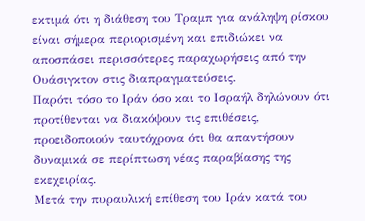εκτιμά ότι η διάθεση του Τραμπ για ανάληψη ρίσκου είναι σήμερα περιορισμένη και επιδιώκει να αποσπάσει περισσότερες παραχωρήσεις από την Ουάσιγκτον στις διαπραγματεύσεις.
Παρότι τόσο το Ιράν όσο και το Ισραήλ δηλώνουν ότι προτίθενται να διακόψουν τις επιθέσεις, προειδοποιούν ταυτόχρονα ότι θα απαντήσουν δυναμικά σε περίπτωση νέας παραβίασης της εκεχειρίας.
Μετά την πυραυλική επίθεση του Ιράν κατά του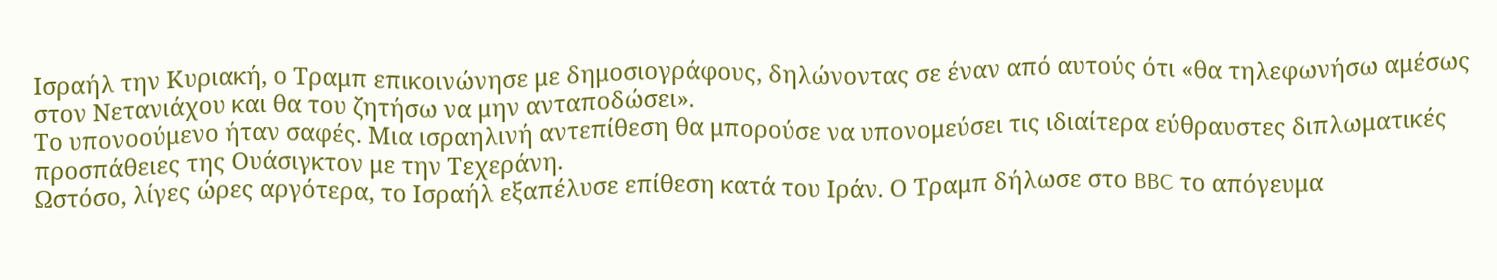Ισραήλ την Κυριακή, ο Τραμπ επικοινώνησε με δημοσιογράφους, δηλώνοντας σε έναν από αυτούς ότι «θα τηλεφωνήσω αμέσως στον Νετανιάχου και θα του ζητήσω να μην ανταποδώσει».
Το υπονοούμενο ήταν σαφές. Μια ισραηλινή αντεπίθεση θα μπορούσε να υπονομεύσει τις ιδιαίτερα εύθραυστες διπλωματικές προσπάθειες της Ουάσιγκτον με την Τεχεράνη.
Ωστόσο, λίγες ώρες αργότερα, το Ισραήλ εξαπέλυσε επίθεση κατά του Ιράν. Ο Τραμπ δήλωσε στο BBC το απόγευμα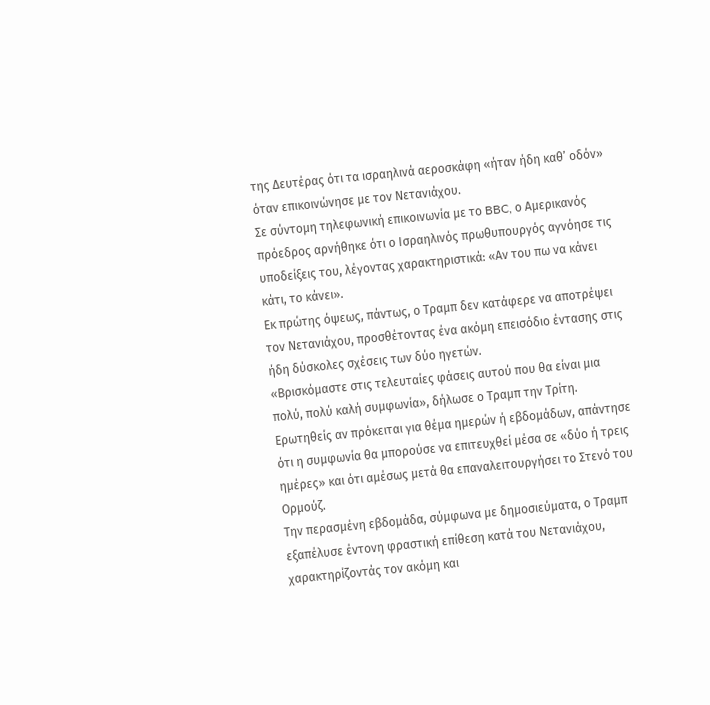της Δευτέρας ότι τα ισραηλινά αεροσκάφη «ήταν ήδη καθ’ οδόν» όταν επικοινώνησε με τον Νετανιάχου.
Σε σύντομη τηλεφωνική επικοινωνία με το BBC, ο Αμερικανός πρόεδρος αρνήθηκε ότι ο Ισραηλινός πρωθυπουργός αγνόησε τις υποδείξεις του, λέγοντας χαρακτηριστικά: «Αν του πω να κάνει κάτι, το κάνει».
Εκ πρώτης όψεως, πάντως, ο Τραμπ δεν κατάφερε να αποτρέψει τον Νετανιάχου, προσθέτοντας ένα ακόμη επεισόδιο έντασης στις ήδη δύσκολες σχέσεις των δύο ηγετών.
«Βρισκόμαστε στις τελευταίες φάσεις αυτού που θα είναι μια πολύ, πολύ καλή συμφωνία», δήλωσε ο Τραμπ την Τρίτη.
Ερωτηθείς αν πρόκειται για θέμα ημερών ή εβδομάδων, απάντησε ότι η συμφωνία θα μπορούσε να επιτευχθεί μέσα σε «δύο ή τρεις ημέρες» και ότι αμέσως μετά θα επαναλειτουργήσει το Στενό του Ορμούζ.
Την περασμένη εβδομάδα, σύμφωνα με δημοσιεύματα, ο Τραμπ εξαπέλυσε έντονη φραστική επίθεση κατά του Νετανιάχου, χαρακτηρίζοντάς τον ακόμη και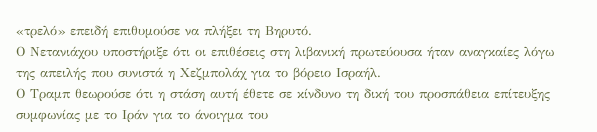«τρελό» επειδή επιθυμούσε να πλήξει τη Βηρυτό.
Ο Νετανιάχου υποστήριξε ότι οι επιθέσεις στη λιβανική πρωτεύουσα ήταν αναγκαίες λόγω της απειλής που συνιστά η Χεζμπολάχ για το βόρειο Ισραήλ.
Ο Τραμπ θεωρούσε ότι η στάση αυτή έθετε σε κίνδυνο τη δική του προσπάθεια επίτευξης συμφωνίας με το Ιράν για το άνοιγμα του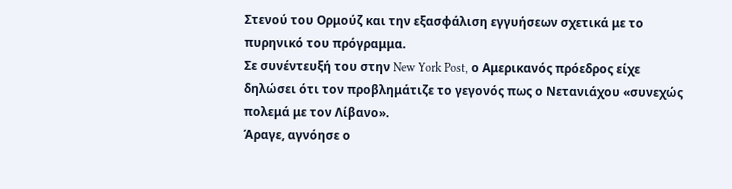Στενού του Ορμούζ και την εξασφάλιση εγγυήσεων σχετικά με το πυρηνικό του πρόγραμμα.
Σε συνέντευξή του στην New York Post, ο Αμερικανός πρόεδρος είχε δηλώσει ότι τον προβλημάτιζε το γεγονός πως ο Νετανιάχου «συνεχώς πολεμά με τον Λίβανο».
Άραγε, αγνόησε ο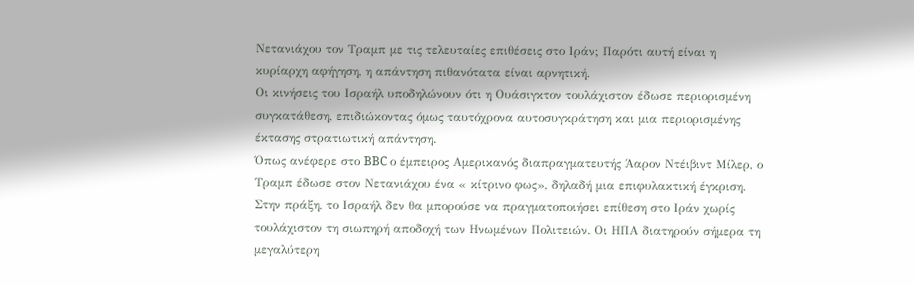Νετανιάχου τον Τραμπ με τις τελευταίες επιθέσεις στο Ιράν; Παρότι αυτή είναι η κυρίαρχη αφήγηση, η απάντηση πιθανότατα είναι αρνητική.
Οι κινήσεις του Ισραήλ υποδηλώνουν ότι η Ουάσιγκτον τουλάχιστον έδωσε περιορισμένη συγκατάθεση, επιδιώκοντας όμως ταυτόχρονα αυτοσυγκράτηση και μια περιορισμένης έκτασης στρατιωτική απάντηση.
Όπως ανέφερε στο BBC ο έμπειρος Αμερικανός διαπραγματευτής Άαρον Ντέιβιντ Μίλερ, ο Τραμπ έδωσε στον Νετανιάχου ένα « κίτρινο φως», δηλαδή μια επιφυλακτική έγκριση.
Στην πράξη, το Ισραήλ δεν θα μπορούσε να πραγματοποιήσει επίθεση στο Ιράν χωρίς τουλάχιστον τη σιωπηρή αποδοχή των Ηνωμένων Πολιτειών. Οι ΗΠΑ διατηρούν σήμερα τη μεγαλύτερη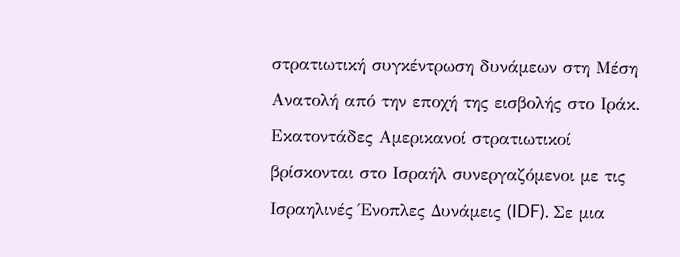στρατιωτική συγκέντρωση δυνάμεων στη Μέση Ανατολή από την εποχή της εισβολής στο Ιράκ.
Εκατοντάδες Αμερικανοί στρατιωτικοί βρίσκονται στο Ισραήλ συνεργαζόμενοι με τις Ισραηλινές Ένοπλες Δυνάμεις (IDF). Σε μια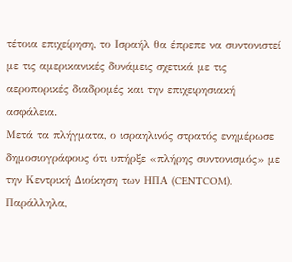τέτοια επιχείρηση, το Ισραήλ θα έπρεπε να συντονιστεί με τις αμερικανικές δυνάμεις σχετικά με τις αεροπορικές διαδρομές και την επιχειρησιακή ασφάλεια.
Μετά τα πλήγματα, ο ισραηλινός στρατός ενημέρωσε δημοσιογράφους ότι υπήρξε «πλήρης συντονισμός» με την Κεντρική Διοίκηση των ΗΠΑ (CENTCOM). Παράλληλα,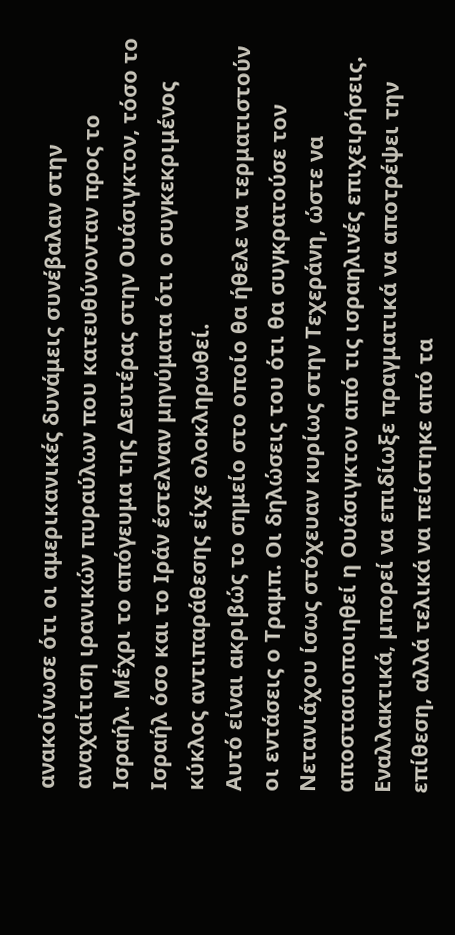ανακοίνωσε ότι οι αμερικανικές δυνάμεις συνέβαλαν στην αναχαίτιση ιρανικών πυραύλων που κατευθύνονταν προς το Ισραήλ. Μέχρι το απόγευμα της Δευτέρας στην Ουάσιγκτον, τόσο το Ισραήλ όσο και το Ιράν έστελναν μηνύματα ότι ο συγκεκριμένος κύκλος αντιπαράθεσης είχε ολοκληρωθεί.
Αυτό είναι ακριβώς το σημείο στο οποίο θα ήθελε να τερματιστούν οι εντάσεις ο Τραμπ. Οι δηλώσεις του ότι θα συγκρατούσε τον Νετανιάχου ίσως στόχευαν κυρίως στην Τεχεράνη, ώστε να αποστασιοποιηθεί η Ουάσιγκτον από τις ισραηλινές επιχειρήσεις.
Εναλλακτικά, μπορεί να επιδίωξε πραγματικά να αποτρέψει την επίθεση, αλλά τελικά να πείστηκε από τα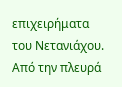επιχειρήματα του Νετανιάχου.
Από την πλευρά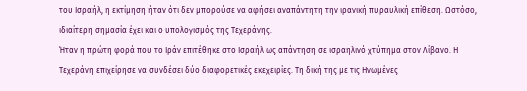του Ισραήλ, η εκτίμηση ήταν ότι δεν μπορούσε να αφήσει αναπάντητη την ιρανική πυραυλική επίθεση. Ωστόσο, ιδιαίτερη σημασία έχει και ο υπολογισμός της Τεχεράνης.
Ήταν η πρώτη φορά που το Ιράν επιτέθηκε στο Ισραήλ ως απάντηση σε ισραηλινό χτύπημα στον Λίβανο. Η Τεχεράνη επιχείρησε να συνδέσει δύο διαφορετικές εκεχειρίες. Τη δική της με τις Ηνωμένες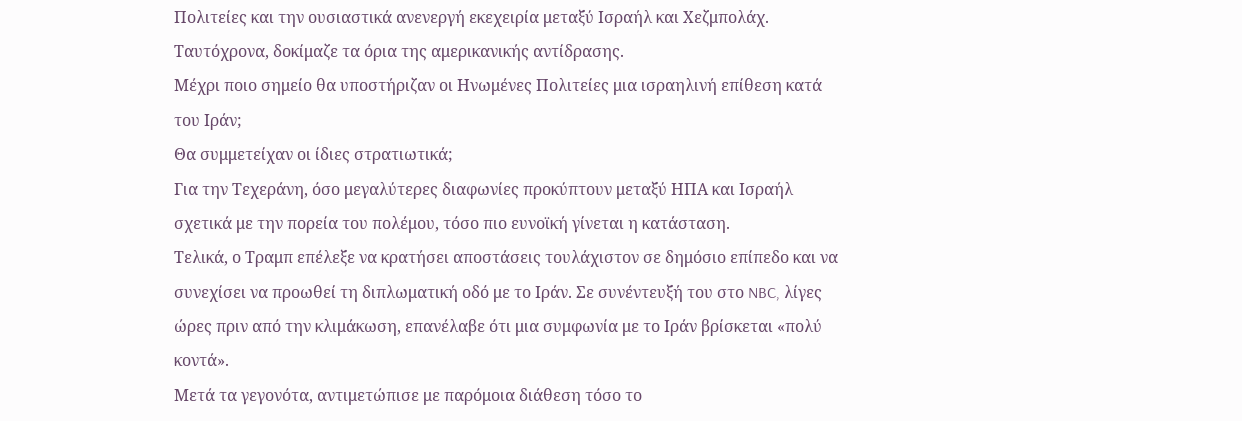Πολιτείες και την ουσιαστικά ανενεργή εκεχειρία μεταξύ Ισραήλ και Χεζμπολάχ.
Ταυτόχρονα, δοκίμαζε τα όρια της αμερικανικής αντίδρασης.
Μέχρι ποιο σημείο θα υποστήριζαν οι Ηνωμένες Πολιτείες μια ισραηλινή επίθεση κατά του Ιράν;
Θα συμμετείχαν οι ίδιες στρατιωτικά;
Για την Τεχεράνη, όσο μεγαλύτερες διαφωνίες προκύπτουν μεταξύ ΗΠΑ και Ισραήλ σχετικά με την πορεία του πολέμου, τόσο πιο ευνοϊκή γίνεται η κατάσταση.
Τελικά, ο Τραμπ επέλεξε να κρατήσει αποστάσεις τουλάχιστον σε δημόσιο επίπεδο και να συνεχίσει να προωθεί τη διπλωματική οδό με το Ιράν. Σε συνέντευξή του στο NBC, λίγες ώρες πριν από την κλιμάκωση, επανέλαβε ότι μια συμφωνία με το Ιράν βρίσκεται «πολύ κοντά».
Μετά τα γεγονότα, αντιμετώπισε με παρόμοια διάθεση τόσο το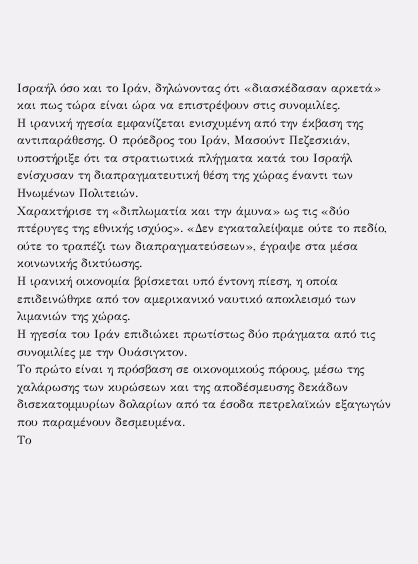Ισραήλ όσο και το Ιράν, δηλώνοντας ότι «διασκέδασαν αρκετά» και πως τώρα είναι ώρα να επιστρέψουν στις συνομιλίες.
Η ιρανική ηγεσία εμφανίζεται ενισχυμένη από την έκβαση της αντιπαράθεσης. Ο πρόεδρος του Ιράν, Μασούντ Πεζεσκιάν, υποστήριξε ότι τα στρατιωτικά πλήγματα κατά του Ισραήλ ενίσχυσαν τη διαπραγματευτική θέση της χώρας έναντι των Ηνωμένων Πολιτειών.
Χαρακτήρισε τη «διπλωματία και την άμυνα» ως τις «δύο πτέρυγες της εθνικής ισχύος». «Δεν εγκαταλείψαμε ούτε το πεδίο, ούτε το τραπέζι των διαπραγματεύσεων», έγραψε στα μέσα κοινωνικής δικτύωσης.
Η ιρανική οικονομία βρίσκεται υπό έντονη πίεση, η οποία επιδεινώθηκε από τον αμερικανικό ναυτικό αποκλεισμό των λιμανιών της χώρας.
Η ηγεσία του Ιράν επιδιώκει πρωτίστως δύο πράγματα από τις συνομιλίες με την Ουάσιγκτον.
Το πρώτο είναι η πρόσβαση σε οικονομικούς πόρους, μέσω της χαλάρωσης των κυρώσεων και της αποδέσμευσης δεκάδων δισεκατομμυρίων δολαρίων από τα έσοδα πετρελαϊκών εξαγωγών που παραμένουν δεσμευμένα.
Το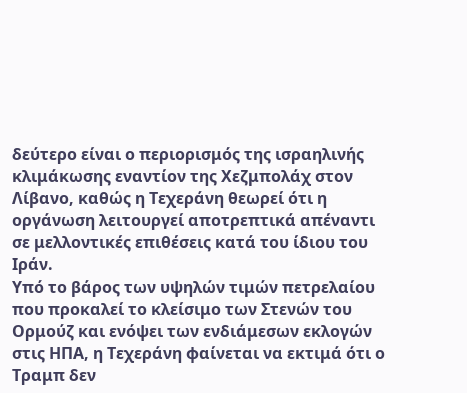δεύτερο είναι ο περιορισμός της ισραηλινής κλιμάκωσης εναντίον της Χεζμπολάχ στον Λίβανο, καθώς η Τεχεράνη θεωρεί ότι η οργάνωση λειτουργεί αποτρεπτικά απέναντι σε μελλοντικές επιθέσεις κατά του ίδιου του Ιράν.
Υπό το βάρος των υψηλών τιμών πετρελαίου που προκαλεί το κλείσιμο των Στενών του Ορμούζ και ενόψει των ενδιάμεσων εκλογών στις ΗΠΑ, η Τεχεράνη φαίνεται να εκτιμά ότι ο Τραμπ δεν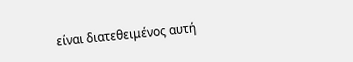είναι διατεθειμένος αυτή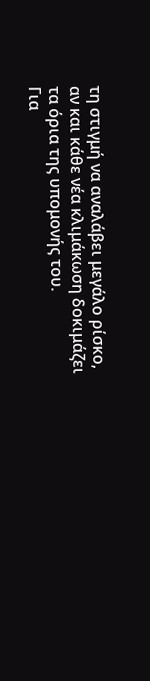τη στιγμή να αναλάβει μεγάλο ρίσκο, αν και κάθε νέα κλιμάκωση δοκιμάζει τα όρια της υπομονής του.
Για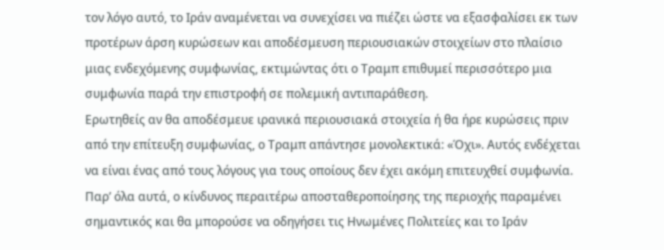τον λόγο αυτό, το Ιράν αναμένεται να συνεχίσει να πιέζει ώστε να εξασφαλίσει εκ των προτέρων άρση κυρώσεων και αποδέσμευση περιουσιακών στοιχείων στο πλαίσιο μιας ενδεχόμενης συμφωνίας, εκτιμώντας ότι ο Τραμπ επιθυμεί περισσότερο μια συμφωνία παρά την επιστροφή σε πολεμική αντιπαράθεση.
Ερωτηθείς αν θα αποδέσμευε ιρανικά περιουσιακά στοιχεία ή θα ήρε κυρώσεις πριν από την επίτευξη συμφωνίας, ο Τραμπ απάντησε μονολεκτικά: «Όχι». Αυτός ενδέχεται να είναι ένας από τους λόγους για τους οποίους δεν έχει ακόμη επιτευχθεί συμφωνία.
Παρ’ όλα αυτά, ο κίνδυνος περαιτέρω αποσταθεροποίησης της περιοχής παραμένει σημαντικός και θα μπορούσε να οδηγήσει τις Ηνωμένες Πολιτείες και το Ιράν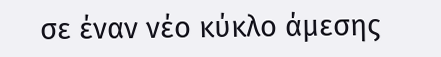σε έναν νέο κύκλο άμεσης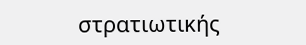στρατιωτικής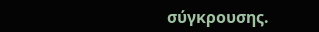σύγκρουσης.